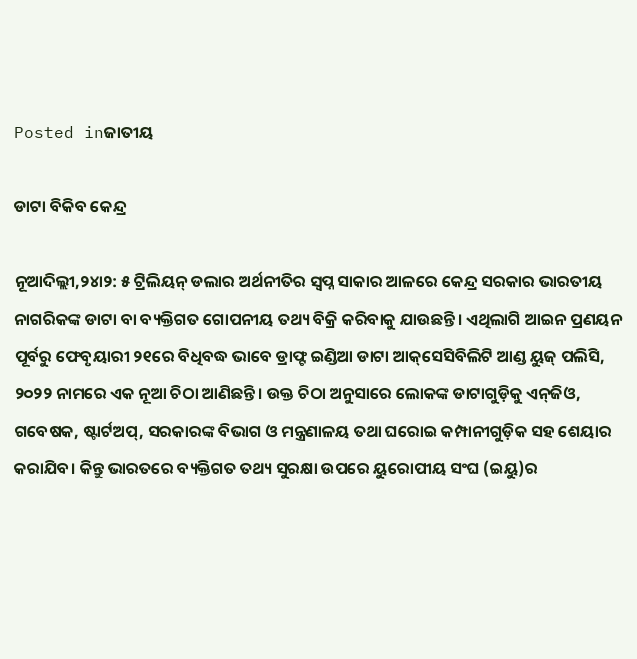Posted inଜାତୀୟ

ଡାଟା ବିକିବ କେନ୍ଦ୍ର

ନୂଆଦିଲ୍ଲୀ,୨୪ା୨: ୫ ଟ୍ରିଲିୟନ୍‌ ଡଲାର ଅର୍ଥନୀତିର ସ୍ବପ୍ନ ସାକାର ଆଳରେ କେନ୍ଦ୍ର ସରକାର ଭାରତୀୟ ନାଗରିକଙ୍କ ଡାଟା ବା ବ୍ୟକ୍ତିଗତ ଗୋପନୀୟ ତଥ୍ୟ ବିକ୍ରି କରିବାକୁ ଯାଉଛନ୍ତି। ଏଥିଲାଗି ଆଇନ ପ୍ରଣୟନ ପୂର୍ବରୁ ଫେବୃୟାରୀ ୨୧ରେ ବିଧିବଦ୍ଧ ଭାବେ ଡ୍ରାଫ୍ଟ ଇଣ୍ଡିଆ ଡାଟା ଆକ୍‌ସେସିବିଲିଟି ଆଣ୍ଡ ୟୁଜ୍‌ ପଲିସି, ୨୦୨୨ ନାମରେ ଏକ ନୂଆ ଚିଠା ଆଣିଛନ୍ତି। ଉକ୍ତ ଚିଠା ଅନୁସାରେ ଲୋକଙ୍କ ଡାଟାଗୁଡ଼ିକୁ ଏନ୍‌ଜିଓ, ଗବେଷକ, ଷ୍ଟାର୍ଟଅପ୍‌, ସରକାରଙ୍କ ବିଭାଗ ଓ ମନ୍ତ୍ରଣାଳୟ ତଥା ଘରୋଇ କମ୍ପାନୀଗୁଡ଼ିକ ସହ ଶେୟାର କରାଯିବ। କିନ୍ତୁ ଭାରତରେ ବ୍ୟକ୍ତିଗତ ତଥ୍ୟ ସୁରକ୍ଷା ଉପରେ ୟୁରୋପୀୟ ସଂଘ (ଇୟୁ)ର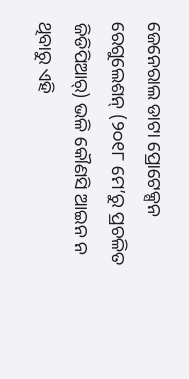ଜେନେରାଲ ଡାଟା ପ୍ରୋଟେକ୍ସନ ରେଗୁଲେଶନ୍‌ (୨୦୧୮ ମେ’ରୁ ପ୍ରଚଳିତ ଜିଡିପିଆର୍‌) ଭଳି କୌଣସି ଆଇନ ନ ଥିବାରୁ ଏହି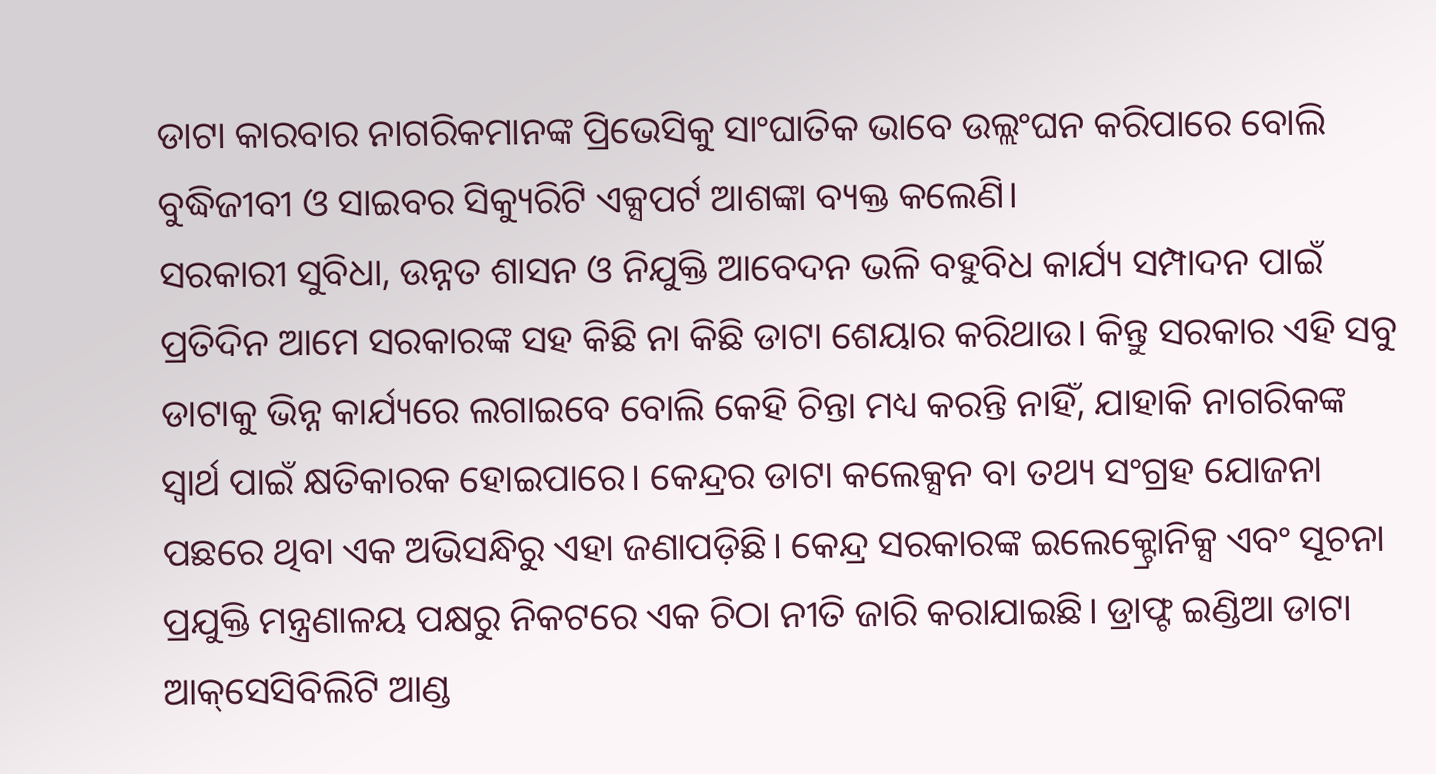ଡାଟା କାରବାର ନାଗରିକମାନଙ୍କ ପ୍ରିଭେସିକୁ ସାଂଘାତିକ ଭାବେ ଉଲ୍ଲଂଘନ କରିପାରେ ବୋଲି ବୁଦ୍ଧିଜୀବୀ ଓ ସାଇବର ସିକ୍ୟୁରିଟି ଏକ୍ସପର୍ଟ ଆଶଙ୍କା ବ୍ୟକ୍ତ କଲେଣି।
ସରକାରୀ ସୁବିଧା, ଉନ୍ନତ ଶାସନ ଓ ନିଯୁକ୍ତି ଆବେଦନ ଭଳି ବହୁବିଧ କାର୍ଯ୍ୟ ସମ୍ପାଦନ ପାଇଁ ପ୍ରତିଦିନ ଆମେ ସରକାରଙ୍କ ସହ କିଛି ନା କିଛି ଡାଟା ଶେୟାର କରିଥାଉ। କିନ୍ତୁ ସରକାର ଏହି ସବୁ ଡାଟାକୁ ଭିନ୍ନ କାର୍ଯ୍ୟରେ ଲଗାଇବେ ବୋଲି କେହି ଚିନ୍ତା ମଧ୍ୟ କରନ୍ତି ନାହିଁ, ଯାହାକି ନାଗରିକଙ୍କ ସ୍ବାର୍ଥ ପାଇଁ କ୍ଷତିକାରକ ହୋଇପାରେ। କେନ୍ଦ୍ରର ଡାଟା କଲେକ୍ସନ ବା ତଥ୍ୟ ସଂଗ୍ରହ ଯୋଜନା ପଛରେ ଥିବା ଏକ ଅଭିସନ୍ଧିରୁ ଏହା ଜଣାପଡ଼ିଛି। କେନ୍ଦ୍ର ସରକାରଙ୍କ ଇଲେକ୍ଟ୍ରୋନିକ୍ସ ଏବଂ ସୂଚନା ପ୍ରଯୁକ୍ତି ମନ୍ତ୍ରଣାଳୟ ପକ୍ଷରୁ ନିକଟରେ ଏକ ଚିଠା ନୀତି ଜାରି କରାଯାଇଛି। ଡ୍ରାଫ୍ଟ ଇଣ୍ଡିଆ ଡାଟା ଆକ୍‌ସେସିବିଲିଟି ଆଣ୍ଡ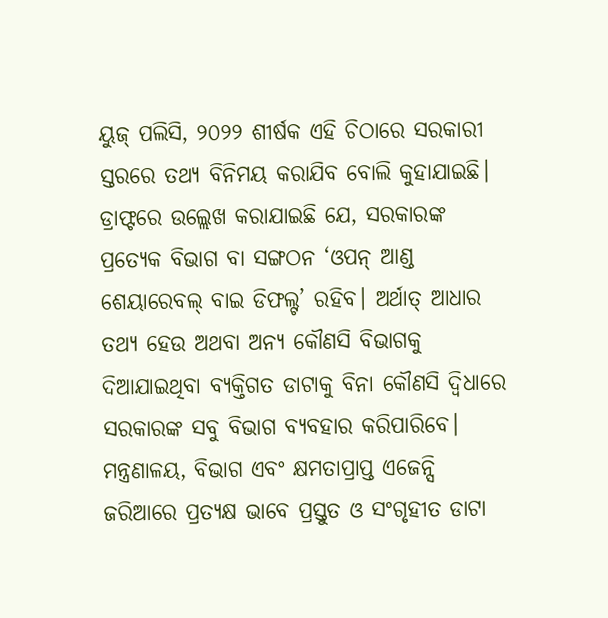ୟୁଜ୍‌ ପଲିସି, ୨୦୨୨ ଶୀର୍ଷକ ଏହି ଚିଠାରେ ସରକାରୀ ସ୍ତରରେ ତଥ୍ୟ ବିନିମୟ କରାଯିବ ବୋଲି କୁହାଯାଇଛି। ଡ୍ରାଫ୍ଟରେ ଉଲ୍ଲେଖ କରାଯାଇଛି ଯେ, ସରକାରଙ୍କ ପ୍ରତ୍ୟେକ ବିଭାଗ ବା ସଙ୍ଗଠନ ‘ଓପନ୍‌ ଆଣ୍ଡ ଶେୟାରେବଲ୍‌ ବାଇ ଡିଫଲ୍ଟ’ ରହିବ। ଅର୍ଥାତ୍‌ ଆଧାର ତଥ୍ୟ ହେଉ ଅଥବା ଅନ୍ୟ କୌଣସି ବିଭାଗକୁ ଦିଆଯାଇଥିବା ବ୍ୟକ୍ତିଗତ ଡାଟାକୁ ବିନା କୌଣସି ଦ୍ୱିଧାରେ ସରକାରଙ୍କ ସବୁ ବିଭାଗ ବ୍ୟବହାର କରିପାରିବେ। ମନ୍ତ୍ରଣାଳୟ, ବିଭାଗ ଏବଂ କ୍ଷମତାପ୍ରାପ୍ତ ଏଜେନ୍ସି ଜରିଆରେ ପ୍ରତ୍ୟକ୍ଷ ଭାବେ ପ୍ରସ୍ତୁତ ଓ ସଂଗୃହୀତ ଡାଟା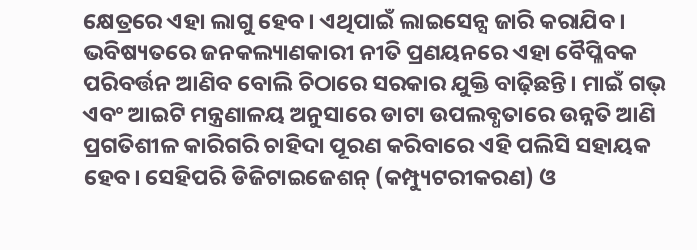କ୍ଷେତ୍ରରେ ଏହା ଲାଗୁ ହେବ। ଏଥିପାଇଁ ଲାଇସେନ୍ସ ଜାରି କରାଯିବ। ଭବିଷ୍ୟତରେ ଜନକଲ୍ୟାଣକାରୀ ନୀତି ପ୍ରଣୟନରେ ଏହା ବୈପ୍ଳିବକ ପରିବର୍ତ୍ତନ ଆଣିବ ବୋଲି ଚିଠାରେ ସରକାର ଯୁକ୍ତି ବାଢ଼ିଛନ୍ତି। ମାଇଁ ଗଭ୍‌ ଏବଂ ଆଇଟି ମନ୍ତ୍ରଣାଳୟ ଅନୁସାରେ ଡାଟା ଉପଲବ୍ଧତାରେ ଉନ୍ନତି ଆଣି ପ୍ରଗତିଶୀଳ କାରିଗରି ଚାହିଦା ପୂରଣ କରିବାରେ ଏହି ପଲିସି ସହାୟକ ହେବ। ସେହିପରି ଡିଜିଟାଇଜେଶନ୍‌ (କମ୍ପ୍ୟୁଟରୀକରଣ) ଓ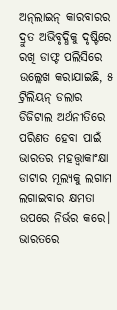ଅନ୍‌ଲାଇନ୍‌ କାରବାରର ଦ୍ରୁତ ଅଭିବୃଦ୍ଧିକୁ ଦୃଷ୍ଟିରେ ରଖି ଡାଫ୍ଟ ପଲିସିରେ ଉଲ୍ଲେଖ କରାଯାଇଛି, ୫ ଟ୍ରିଲିୟନ୍‌ ଡଲାର ଡିଜିଟାଲ ଅର୍ଥନୀତିରେ ପରିଣତ ହେବା ପାଇଁ ଭାରତର ମହତ୍ତ୍ୱାକାଂକ୍ଷା ଡାଟାର ମୂଲ୍ୟକୁ ଲଗାମ ଲଗାଇବାର କ୍ଷମତା ଉପରେ ନିର୍ଭର କରେ। ଭାରତରେ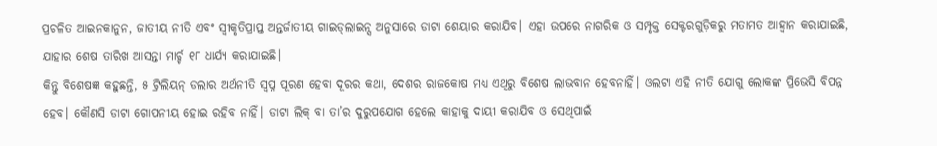ପ୍ରଚଳିତ ଆଇନକାନୁନ, ଜାତୀୟ ନୀତି ଏବଂ ସ୍ବୀକୃତିପ୍ରାପ୍ତ ଅନ୍ତର୍ଜାତୀୟ ଗାଇଡ୍‌ଲାଇନ୍ସ ଅନୁସାରେ ଡାଟା ଶେୟାର କରାଯିବ। ଏହା ଉପରେ ନାଗରିକ ଓ ସମ୍ପୃକ୍ତ ସେକ୍ଟରଗୁଡ଼ିକରୁ ମତାମତ ଆହ୍ବାନ କରାଯାଇଛି, ଯାହାର ଶେଷ ତାରିଖ ଆସନ୍ତା ମାର୍ଚ୍ଚ ୧୮ ଧାର୍ଯ୍ୟ କରାଯାଇଛି।
କିନ୍ତୁ ବିଶେଷଜ୍ଞ କହୁଛନ୍ତି, ୫ ଟ୍ରିଲିୟନ୍‌ ଡଲାର ଅର୍ଥନୀତି ସ୍ବପ୍ନ ପୂରଣ ହେବା ଦୂରର କଥା, ଦେଶର ରାଜକୋଷ ମଧ୍ୟ ଏଥିରୁ ବିଶେଷ ଲାଭବାନ ହେବନାହିଁ। ଓଲଟା ଏହି ନୀତି ଯୋଗୁ ଲୋକଙ୍କ ପ୍ରିଭେସି ବିପନ୍ନ ହେବ। କୌଣସି ଡାଟା ଗୋପନୀୟ ହୋଇ ରହିବ ନାହିଁ। ଡାଟା ଲିକ୍‌ ବା ତା’ର ଦୁରୁପଯୋଗ ହେଲେ କାହାକୁ ଦାୟୀ କରାଯିବ ଓ ସେଥିପାଇଁ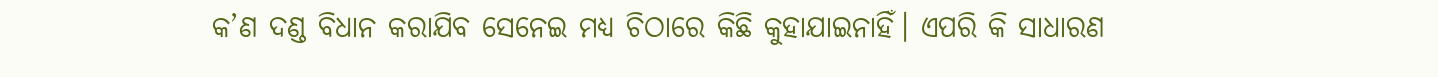କ’ଣ ଦଣ୍ଡ ବିଧାନ କରାଯିବ ସେନେଇ ମଧ୍ୟ ଚିଠାରେ କିଛି କୁହାଯାଇନାହିଁ। ଏପରି କି ସାଧାରଣ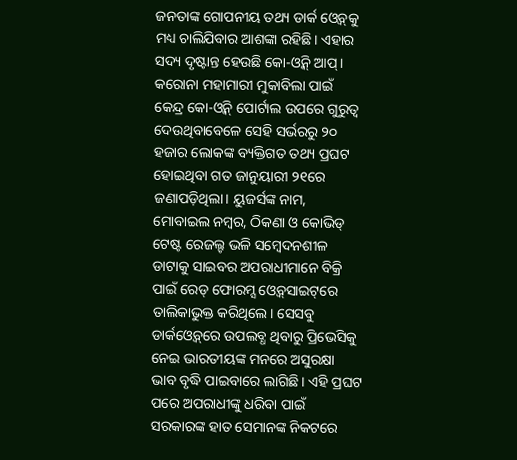ଜନତାଙ୍କ ଗୋପନୀୟ ତଥ୍ୟ ଡାର୍କ ଓ୍ବେବ୍‌କୁ ମଧ୍ୟ ଚାଲିଯିବାର ଆଶଙ୍କା ରହିଛି। ଏହାର ସଦ୍ୟ ଦୃଷ୍ଟାନ୍ତ ହେଉଛି କୋ-ଓ୍ବିନ୍‌ ଆପ୍‌। କରୋନା ମହାମାରୀ ମୁକାବିଲା ପାଇଁ କେନ୍ଦ୍ର କୋ-ଓ୍ବିନ୍‌ ପୋର୍ଟାଲ ଉପରେ ଗୁରୁତ୍ୱ ଦେଉଥିବାବେଳେ ସେହି ସର୍ଭରରୁ ୨୦ ହଜାର ଲୋକଙ୍କ ବ୍ୟକ୍ତିଗତ ତଥ୍ୟ ପ୍ରଘଟ ହୋଇଥିବା ଗତ ଜାନୁୟାରୀ ୨୧ରେ ଜଣାପଡ଼ିଥିଲା। ୟୁଜର୍ସଙ୍କ ନାମ, ମୋବାଇଲ ନମ୍ବର, ଠିକଣା ଓ କୋଭିଡ୍‌ ଟେଷ୍ଟ ରେଜଲ୍ଟ ଭଳି ସମ୍ବେଦନଶୀଳ ଡାଟାକୁ ସାଇବର ଅପରାଧୀମାନେ ବିକ୍ରି ପାଇଁ ରେଡ୍‌ ଫୋରମ୍ସ ଓ୍ବେବ୍‌ସାଇଟ୍‌ରେ ତାଲିକାଭୁକ୍ତ କରିଥିଲେ। ସେସବୁ ଡାର୍କଓ୍ବେବ୍‌ରେ ଉପଲବ୍ଧ ଥିବାରୁ ପ୍ରିଭେସିକୁ ନେଇ ଭାରତୀୟଙ୍କ ମନରେ ଅସୁରକ୍ଷା ଭାବ ବୃଦ୍ଧି ପାଇବାରେ ଲାଗିଛି। ଏହି ପ୍ରଘଟ ପରେ ଅପରାଧୀଙ୍କୁ ଧରିବା ପାଇଁ ସରକାରଙ୍କ ହାତ ସେମାନଙ୍କ ନିକଟରେ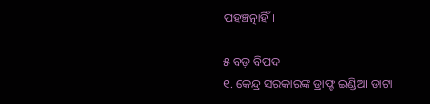ପହଞ୍ଚତ୍ନାହିଁ।

୫ ବଡ଼ ବିପଦ
୧. କେନ୍ଦ୍ର ସରକାରଙ୍କ ଡ୍ରାଫ୍ଟ ଇଣ୍ଡିଆ ଡାଟା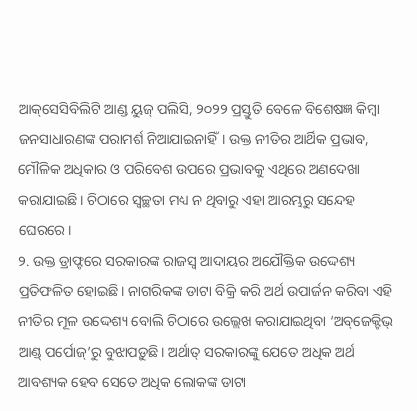ଆକ୍‌ସେସିବିଲିଟି ଆଣ୍ଡ ୟୁଜ୍‌ ପଲିସି, ୨୦୨୨ ପ୍ରସ୍ତୁତି ବେଳେ ବିଶେଷଜ୍ଞ କିମ୍ବା ଜନସାଧାରଣଙ୍କ ପରାମର୍ଶ ନିଆଯାଇନାହିଁ। ଉକ୍ତ ନୀତିର ଆର୍ଥିକ ପ୍ରଭାବ, ମୌଳିକ ଅଧିକାର ଓ ପରିବେଶ ଉପରେ ପ୍ରଭାବକୁ ଏଥିରେ ଅଣଦେଖା କରାଯାଇଛି। ଚିଠାରେ ସ୍ବଚ୍ଛତା ମଧ୍ୟ ନ ଥିବାରୁ ଏହା ଆରମ୍ଭରୁ ସନ୍ଦେହ ଘେରରେ।
୨. ଉକ୍ତ ଡ୍ରାଫ୍ଟରେ ସରକାରଙ୍କ ରାଜସ୍ବ ଆଦାୟର ଅଯୌକ୍ତିକ ଉଦ୍ଦେଶ୍ୟ ପ୍ରତିଫଳିତ ହୋଇଛି। ନାଗରିକଙ୍କ ଡାଟା ବିକ୍ରି କରି ଅର୍ଥ ଉପାର୍ଜନ କରିବା ଏହି ନୀତିର ମୂଳ ଉଦ୍ଦେଶ୍ୟ ବୋଲି ଚିଠାରେ ଉଲ୍ଲେଖ କରାଯାଇଥିବା ‘ଅବ୍‌ଜେକ୍ଟିଭ୍‌ ଆଣ୍ଡ୍‌ ପର୍ପୋଜ୍‌’ରୁ ବୁଝାପଡ଼ୁଛି। ଅର୍ଥାତ୍‌ ସରକାରଙ୍କୁ ଯେତେ ଅଧିକ ଅର୍ଥ ଆବଶ୍ୟକ ହେବ ସେତେ ଅଧିକ ଲୋକଙ୍କ ଡାଟା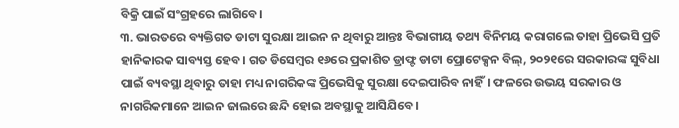ବିକ୍ରି ପାଇଁ ସଂଗ୍ରହରେ ଲାଗିବେ।
୩. ଭାରତରେ ବ୍ୟକ୍ତିଗତ ଡାଟା ସୁରକ୍ଷା ଆଇନ ନ ଥିବାରୁ ଆନ୍ତଃ ବିଭାଗୀୟ ତଥ୍ୟ ବିନିମୟ କରାଗଲେ ତାହା ପ୍ରିଭେସି ପ୍ରତି ହାନିକାରକ ସାବ୍ୟସ୍ତ ହେବ। ଗତ ଡିସେମ୍ବର ୧୬ରେ ପ୍ରକାଶିତ ଡ୍ରାଫ୍ଟ ଡାଟା ପ୍ରୋଟେକ୍ସନ ବିଲ୍‌, ୨୦୨୧ରେ ସରକାରଙ୍କ ସୁବିଧା ପାଇଁ ବ୍ୟବସ୍ଥା ଥିବାରୁ ତାହା ମଧ୍ୟ ନାଗରିକଙ୍କ ପ୍ରିଭେସିକୁ ସୁରକ୍ଷା ଦେଇପାରିବ ନାହିଁ। ଫଳରେ ଉଭୟ ସରକାର ଓ ନାଗରିକମାନେ ଆଇନ ଜାଲରେ ଛନ୍ଦି ହୋଇ ଅବସ୍ଥାକୁ ଆସିଯିବେ।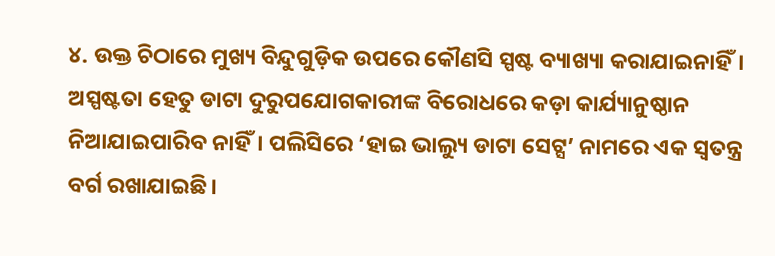୪. ଉକ୍ତ ଚିଠାରେ ମୁଖ୍ୟ ବିନ୍ଦୁଗୁଡ଼ିକ ଉପରେ କୌଣସି ସ୍ପଷ୍ଟ ବ୍ୟାଖ୍ୟା କରାଯାଇନାହିଁ। ଅସ୍ପଷ୍ଟତା ହେତୁ ଡାଟା ଦୁରୁପଯୋଗକାରୀଙ୍କ ବିରୋଧରେ କଡ଼ା କାର୍ଯ୍ୟାନୁଷ୍ଠାନ ନିଆଯାଇପାରିବ ନାହିଁ। ପଲିସିରେ ‘ହାଇ ଭାଲ୍ୟୁ ଡାଟା ସେଟ୍ସ’ ନାମରେ ଏକ ସ୍ବତନ୍ତ୍ର ବର୍ଗ ରଖାଯାଇଛି।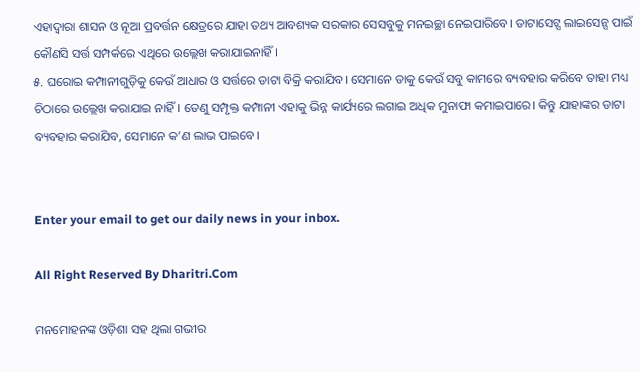ଏହାଦ୍ୱାରା ଶାସନ ଓ ନୂଆ ପ୍ରବର୍ତ୍ତନ କ୍ଷେତ୍ରରେ ଯାହା ତଥ୍ୟ ଆବଶ୍ୟକ ସରକାର ସେସବୁକୁ ମନଇଚ୍ଛା ନେଇପାରିବେ। ଡାଟାସେଟ୍ସ ଲାଇସେନ୍ସ ପାଇଁ କୌଣସି ସର୍ତ୍ତ ସମ୍ପର୍କରେ ଏଥିରେ ଉଲ୍ଲେଖ କରାଯାଇନାହିଁ।
୫. ଘରୋଇ କମ୍ପାନୀଗୁଡ଼ିକୁ କେଉଁ ଆଧାର ଓ ସର୍ତ୍ତରେ ଡାଟା ବିକ୍ରି କରାଯିବ। ସେମାନେ ତାକୁ କେଉଁ ସବୁ କାମରେ ବ୍ୟବହାର କରିବେ ତାହା ମଧ୍ୟ ଚିଠାରେ ଉଲ୍ଲେଖ କରାଯାଇ ନାହିଁ। ତେଣୁ ସମ୍ପୃକ୍ତ କମ୍ପାନୀ ଏହାକୁ ଭିନ୍ନ କାର୍ଯ୍ୟରେ ଲଗାଇ ଅଧିକ ମୁନାଫା କମାଇପାରେ। କିନ୍ତୁ ଯାହାଙ୍କର ଡାଟା ବ୍ୟବହାର କରାଯିବ, ସେମାନେ କ’ଣ ଲାଭ ପାଇବେ।


Enter your email to get our daily news in your inbox.

All Right Reserved By Dharitri.Com

ମନମୋହନଙ୍କ ଓଡ଼ିଶା ସହ ଥିଲା ଗଭୀର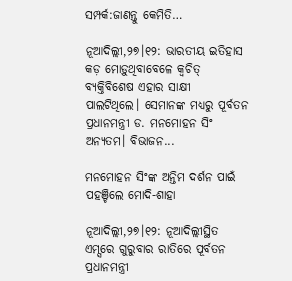ସମ୍ପର୍କ:ଜାଣନ୍ତୁ କେମିତି…

ନୂଆଦିଲ୍ଲୀ,୨୭।୧୨: ଭାରତୀୟ ଇତିହାସ କଡ଼ ମୋଡ଼ୁଥିବାବେଳେ କ୍ୱଚିତ୍‌ ବ୍ୟକ୍ତିବିଶେଷ ଏହାର ସାକ୍ଷୀ ପାଲଟିଥିଲେ। ସେମାନଙ୍କ ମଧ୍ୟରୁ ପୂର୍ବତନ ପ୍ରଧାନମନ୍ତ୍ରୀ ଡ. ମନମୋହନ ସିଂ ଅନ୍ୟତମ। ବିଭାଜନ...

ମନମୋହନ ସିଂଙ୍କ ଅନ୍ତିମ ଦର୍ଶନ ପାଇଁ ପହଞ୍ଚିଲେ ମୋଦି-ଶାହା

ନୂଆଦିଲ୍ଲୀ,୨୭।୧୨: ନୂଆଦିଲ୍ଲୀସ୍ଥିତ ଏମ୍ସରେ ଗୁରୁବାର ରାତିରେ ପୂର୍ବତନ ପ୍ରଧାନମନ୍ତ୍ରୀ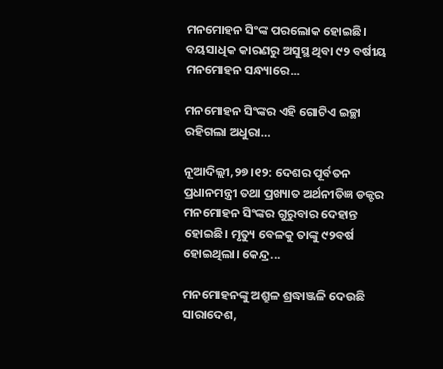ମନମୋହନ ସିଂଙ୍କ ପରଲୋକ ହୋଇଛି। ବୟସାଧିକ କାରଣରୁ ଅସୁସ୍ଥ ଥିବା ୯୨ ବର୍ଷୀୟ ମନମୋହନ ସନ୍ଧ୍ୟାରେ...

ମନମୋହନ ସିଂଙ୍କର ଏହି ଗୋଟିଏ ଇଚ୍ଛା ରହିଗଲା ଅଧୁରା…

ନୂଆଦିଲ୍ଲୀ,୨୭।୧୨: ଦେଶର ପୂର୍ବତନ ପ୍ରଧାନମନ୍ତ୍ରୀ ତଥା ପ୍ରଖ୍ୟାତ ଅର୍ଥନୀତିଜ୍ଞ ଡକ୍ଟର ମନମୋହନ ସିଂଙ୍କର ଗୁରୁବାର ଦେହାନ୍ତ ହୋଇଛି। ମୃତ୍ୟୁ ବେଳକୁ ତାଙ୍କୁ ୯୨ବର୍ଷ ହୋଇଥିଲା। କେନ୍ଦ୍ର...

ମନମୋହନଙ୍କୁ ଅଶ୍ରୁଳ ଶ୍ରଦ୍ଧାଞ୍ଜଳି ଦେଉଛି ସାରାଦେଶ,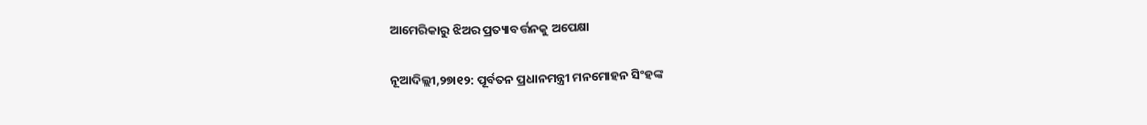ଆମେରିକାରୁ ଝିଅର ପ୍ରତ୍ୟାବର୍ତ୍ତନକୁ ଅପେକ୍ଷା

ନୂଆଦିଲ୍ଲୀ,୨୭ା୧୨: ପୂର୍ବତନ ପ୍ରଧାନମନ୍ତ୍ରୀ ମନମୋହନ ସିଂହଙ୍କ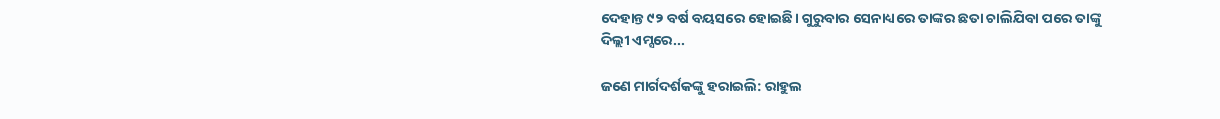ଦେହାନ୍ତ ୯୨ ବର୍ଷ ବୟସରେ ହୋଇଛି। ଗୁରୁବାର ସେନାଧ୍ୟରେ ତାଙ୍କର ଛତା ଚାଲିଯିବା ପରେ ତାଙ୍କୁ ଦିଲ୍ଲୀ ଏମ୍ସରେ...

ଜଣେ ମାର୍ଗଦର୍ଶକଙ୍କୁ ହରାଇଲି: ରାହୁଲ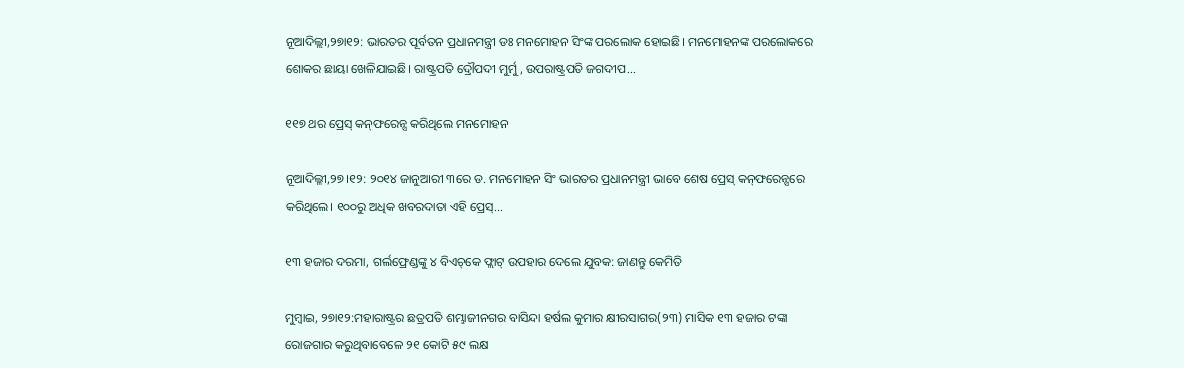ନୂଆଦିଲ୍ଲୀ,୨୭ା୧୨: ଭାରତର ପୂର୍ବତନ ପ୍ରଧାନମନ୍ତ୍ରୀ ଡଃ ମନମୋହନ ସିଂଙ୍କ ପରଲୋକ ହୋଇଛି। ମନମୋହନଙ୍କ ପରଲୋକରେ ଶୋକର ଛାୟା ଖେଳିଯାଇଛି। ରାଷ୍ଟ୍ରପତି ଦ୍ରୌପଦୀ ମୁର୍ମୁ, ଉପରାଷ୍ଟ୍ରପତି ଜଗଦୀପ...

୧୧୭ ଥର ପ୍ରେସ୍‌ କନ୍‌ଫରେନ୍ସ କରିଥିଲେ ମନମୋହନ

ନୂଆଦିଲ୍ଳୀ,୨୭।୧୨: ୨୦୧୪ ଜାନୁଆରୀ ୩ରେ ଡ. ମନମୋହନ ସିଂ ଭାରତର ପ୍ରଧାନମନ୍ତ୍ରୀ ଭାବେ ଶେଷ ପ୍ରେସ୍‌ କନ୍‌ଫରେନ୍ସରେ କରିଥିଲେ। ୧୦୦ରୁ ଅଧିକ ଖବରଦାତା ଏହି ପ୍ରେସ୍‌...

୧୩ ହଜାର ଦରମା, ଗର୍ଲଫ୍ରେଣ୍ଡଙ୍କୁ ୪ ବିଏଚ୍‌କେ ଫ୍ଲାଟ୍‌ ଉପହାର ଦେଲେ ଯୁବକ: ଜାଣନ୍ତୁ କେମିତି

ମୁମ୍ବାଇ, ୨୭ା୧୨:ମହାରାଷ୍ଟ୍ରର ଛତ୍ରପତି ଶମ୍ଭାଜୀନଗର ବାସିନ୍ଦା ହର୍ଷଲ କୁମାର କ୍ଷୀରସାଗର(୨୩) ମାସିକ ୧୩ ହଜାର ଟଙ୍କା ରୋଜଗାର କରୁଥିବାବେଳେ ୨୧ କୋଟି ୫୯ ଲକ୍ଷ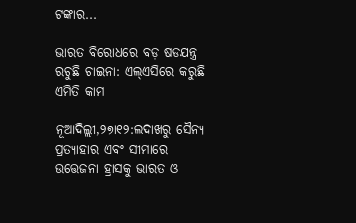ଟଙ୍କାର...

ଭାରତ ବିରୋଧରେ ବଡ଼ ଷଡଯନ୍ତ୍ର ରଚୁଛି ଚାଇନା: ଏଲ୍‌ଏସିରେ କରୁଛି ଏମିତି କାମ

ନୂଆଦିଲ୍ଲୀ,୨୭ା୧୨:ଲଦାଖରୁ ସୈନ୍ୟ ପ୍ରତ୍ୟାହାର ଏବଂ ସୀମାରେ ଉତ୍ତେଜନା ହ୍ରାସକୁ ଭାରତ ଓ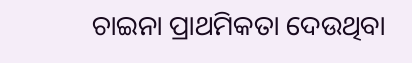ଚାଇନା ପ୍ରାଥମିକତା ଦେଉଥିବା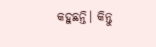କହୁଛନ୍ତି। କିନ୍ତୁ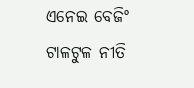ଏନେଇ ବେଜିଂ ଟାଳଟୁଳ ନୀତି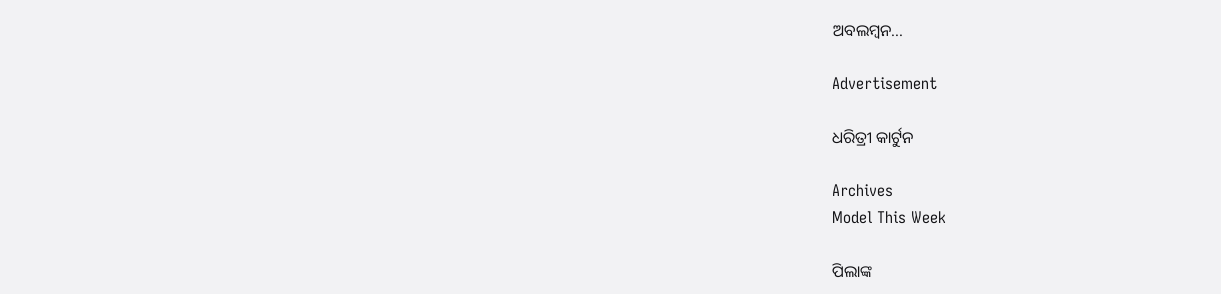ଅବଲମ୍ବନ...

Advertisement

ଧରିତ୍ରୀ କାର୍ଟୁନ

Archives
Model This Week

ପିଲାଙ୍କ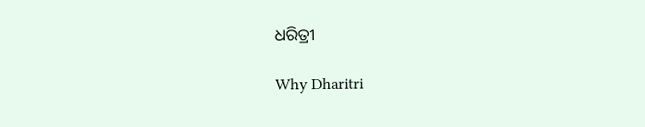ଧରିତ୍ରୀ

Why Dharitri